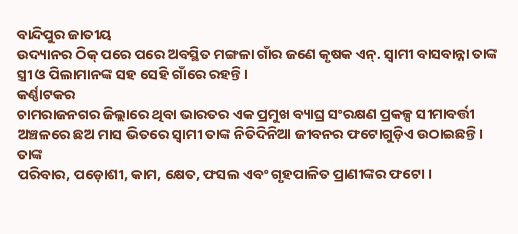ବାନ୍ଦିପୁର ଜାତୀୟ
ଉଦ୍ୟାନର ଠିକ୍ ପରେ ପରେ ଅବସ୍ଥିତ ମଙ୍ଗଳା ଗାଁର ଜଣେ କୃଷକ ଏନ୍. ସ୍ୱାମୀ ବାସବାନ୍ନା ତାଙ୍କ
ସ୍ତ୍ରୀ ଓ ପିଲାମାନଙ୍କ ସହ ସେହି ଗାଁରେ ରହନ୍ତି ।
କର୍ଣ୍ଣାଟକର
ଚାମରାଜନଗର ଜିଲ୍ଲାରେ ଥିବା ଭାରତର ଏକ ପ୍ରମୁଖ ବ୍ୟାଘ୍ର ସଂରକ୍ଷଣ ପ୍ରକଳ୍ପ ସୀମାବର୍ତ୍ତୀ
ଅଞ୍ଚଳରେ ଛଅ ମାସ ଭିତରେ ସ୍ୱାମୀ ତାଙ୍କ ନିତିଦିନିଆ ଜୀବନର ଫଟୋଗୁଡ଼ିଏ ଉଠାଇଛନ୍ତି। ତାଙ୍କ
ପରିବାର, ପଡ଼ୋଶୀ, କାମ, କ୍ଷେତ, ଫସଲ ଏବଂ ଗୃହପାଳିତ ପ୍ରାଣୀଙ୍କର ଫଟୋ ।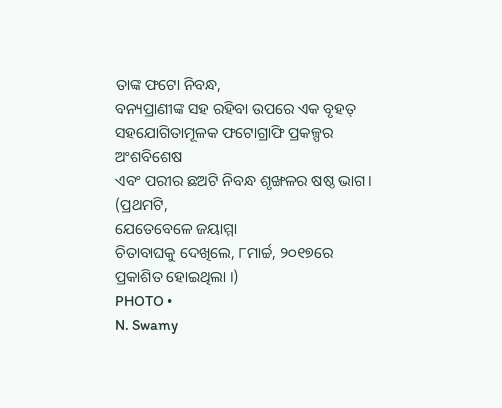ତାଙ୍କ ଫଟୋ ନିବନ୍ଧ,
ବନ୍ୟପ୍ରାଣୀଙ୍କ ସହ ରହିବା ଉପରେ ଏକ ବୃହତ୍ ସହଯୋଗିତାମୂଳକ ଫଟୋଗ୍ରାଫି ପ୍ରକଳ୍ପର ଅଂଶବିଶେଷ
ଏବଂ ପରୀର ଛଅଟି ନିବନ୍ଧ ଶୃଙ୍ଖଳର ଷଷ୍ଠ ଭାଗ। (ପ୍ରଥମଟି,
ଯେତେବେଳେ ଜୟାମ୍ମା
ଚିତାବାଘକୁ ଦେଖିଲେ, ୮ମାର୍ଚ୍ଚ, ୨୦୧୭ରେ ପ୍ରକାଶିତ ହୋଇଥିଲା ।)
PHOTO •
N. Swamy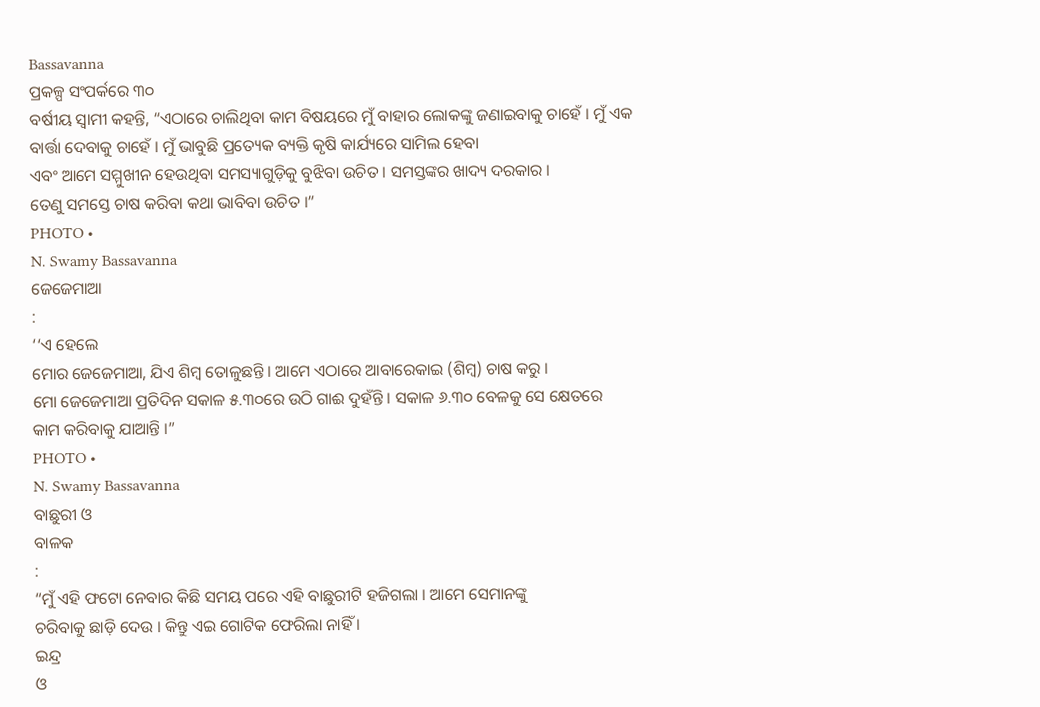Bassavanna
ପ୍ରକଳ୍ପ ସଂପର୍କରେ ୩୦
ବର୍ଷୀୟ ସ୍ୱାମୀ କହନ୍ତି, “ଏଠାରେ ଚାଲିଥିବା କାମ ବିଷୟରେ ମୁଁ ବାହାର ଲୋକଙ୍କୁ ଜଣାଇବାକୁ ଚାହେଁ । ମୁଁ ଏକ
ବାର୍ତ୍ତା ଦେବାକୁ ଚାହେଁ । ମୁଁ ଭାବୁଛି ପ୍ରତ୍ୟେକ ବ୍ୟକ୍ତି କୃଷି କାର୍ଯ୍ୟରେ ସାମିଲ ହେବା
ଏବଂ ଆମେ ସମ୍ମୁଖୀନ ହେଉଥିବା ସମସ୍ୟାଗୁଡ଼ିକୁ ବୁଝିବା ଉଚିତ । ସମସ୍ତଙ୍କର ଖାଦ୍ୟ ଦରକାର ।
ତେଣୁ ସମସ୍ତେ ଚାଷ କରିବା କଥା ଭାବିବା ଉଚିତ ।”
PHOTO •
N. Swamy Bassavanna
ଜେଜେମାଆ
:
‘‘ଏ ହେଲେ
ମୋର ଜେଜେମାଆ, ଯିଏ ଶିମ୍ବ ତୋଳୁଛନ୍ତି । ଆମେ ଏଠାରେ ଆବାରେକାଇ (ଶିମ୍ବ) ଚାଷ କରୁ ।
ମୋ ଜେଜେମାଆ ପ୍ରତିଦିନ ସକାଳ ୫.୩୦ରେ ଉଠି ଗାଈ ଦୁହଁନ୍ତି । ସକାଳ ୬.୩୦ ବେଳକୁ ସେ କ୍ଷେତରେ
କାମ କରିବାକୁ ଯାଆନ୍ତି ।”
PHOTO •
N. Swamy Bassavanna
ବାଛୁରୀ ଓ
ବାଳକ
:
“ମୁଁ ଏହି ଫଟୋ ନେବାର କିଛି ସମୟ ପରେ ଏହି ବାଛୁରୀଟି ହଜିଗଲା । ଆମେ ସେମାନଙ୍କୁ
ଚରିବାକୁ ଛାଡ଼ି ଦେଉ । କିନ୍ତୁ ଏଇ ଗୋଟିକ ଫେରିଲା ନାହିଁ ।
ଇନ୍ଦ୍ର
ଓ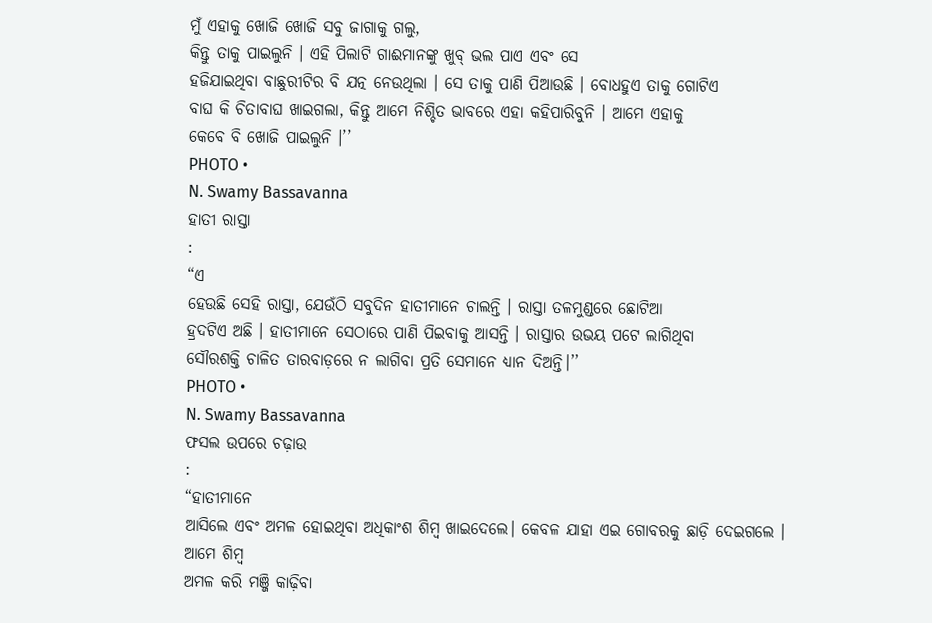ମୁଁ ଏହାକୁ ଖୋଜି ଖୋଜି ସବୁ ଜାଗାକୁ ଗଲୁ,
କିନ୍ତୁ ତାକୁ ପାଇଲୁନି । ଏହି ପିଲାଟି ଗାଈମାନଙ୍କୁ ଖୁବ୍ ଭଲ ପାଏ ଏବଂ ସେ
ହଜିଯାଇଥିବା ବାଛୁରୀଟିର ବି ଯତ୍ନ ନେଉଥିଲା । ସେ ତାକୁ ପାଣି ପିଆଉଛି । ବୋଧହୁଏ ତାକୁ ଗୋଟିଏ
ବାଘ କି ଚିତାବାଘ ଖାଇଗଲା, କିନ୍ତୁ ଆମେ ନିଶ୍ଚିତ ଭାବରେ ଏହା କହିପାରିବୁନି । ଆମେ ଏହାକୁ
କେବେ ବି ଖୋଜି ପାଇଲୁନି ।’’
PHOTO •
N. Swamy Bassavanna
ହାତୀ ରାସ୍ତା
:
“ଏ
ହେଉଛି ସେହି ରାସ୍ତା, ଯେଉଁଠି ସବୁଦିନ ହାତୀମାନେ ଚାଲନ୍ତି । ରାସ୍ତା ତଳମୁଣ୍ଡରେ ଛୋଟିଆ
ହ୍ରଦଟିଏ ଅଛି । ହାତୀମାନେ ସେଠାରେ ପାଣି ପିଇବାକୁ ଆସନ୍ତି । ରାସ୍ତାର ଉଭୟ ପଟେ ଲାଗିଥିବା
ସୌରଶକ୍ତି ଚାଳିତ ତାରବାଡ଼ରେ ନ ଲାଗିବା ପ୍ରତି ସେମାନେ ଧ୍ୟାନ ଦିଅନ୍ତି।’’
PHOTO •
N. Swamy Bassavanna
ଫସଲ ଉପରେ ଚଢ଼ାଉ
:
“ହାତୀମାନେ
ଆସିଲେ ଏବଂ ଅମଳ ହୋଇଥିବା ଅଧିକାଂଶ ଶିମ୍ବ ଖାଇଦେଲେ। କେବଳ ଯାହା ଏଇ ଗୋବରକୁ ଛାଡ଼ି ଦେଇଗଲେ । ଆମେ ଶିମ୍ବ
ଅମଳ କରି ମଞ୍ଜି କାଢ଼ିବା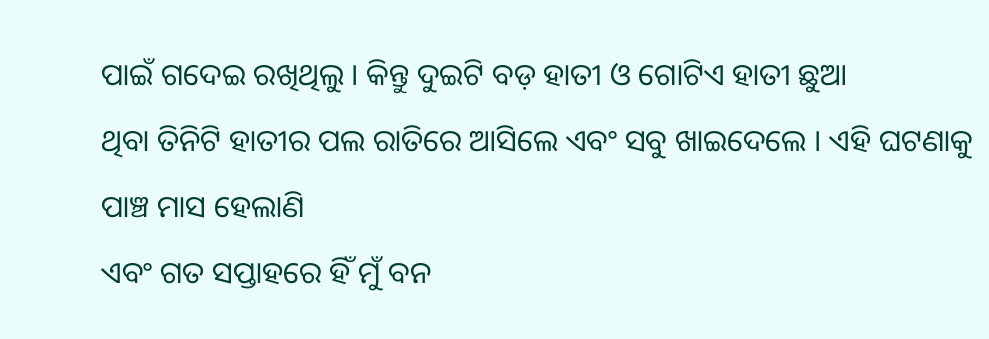ପାଇଁ ଗଦେଇ ରଖିଥିଲୁ । କିନ୍ତୁ ଦୁଇଟି ବଡ଼ ହାତୀ ଓ ଗୋଟିଏ ହାତୀ ଛୁଆ
ଥିବା ତିନିଟି ହାତୀର ପଲ ରାତିରେ ଆସିଲେ ଏବଂ ସବୁ ଖାଇଦେଲେ । ଏହି ଘଟଣାକୁ ପାଞ୍ଚ ମାସ ହେଲାଣି
ଏବଂ ଗତ ସପ୍ତାହରେ ହିଁ ମୁଁ ବନ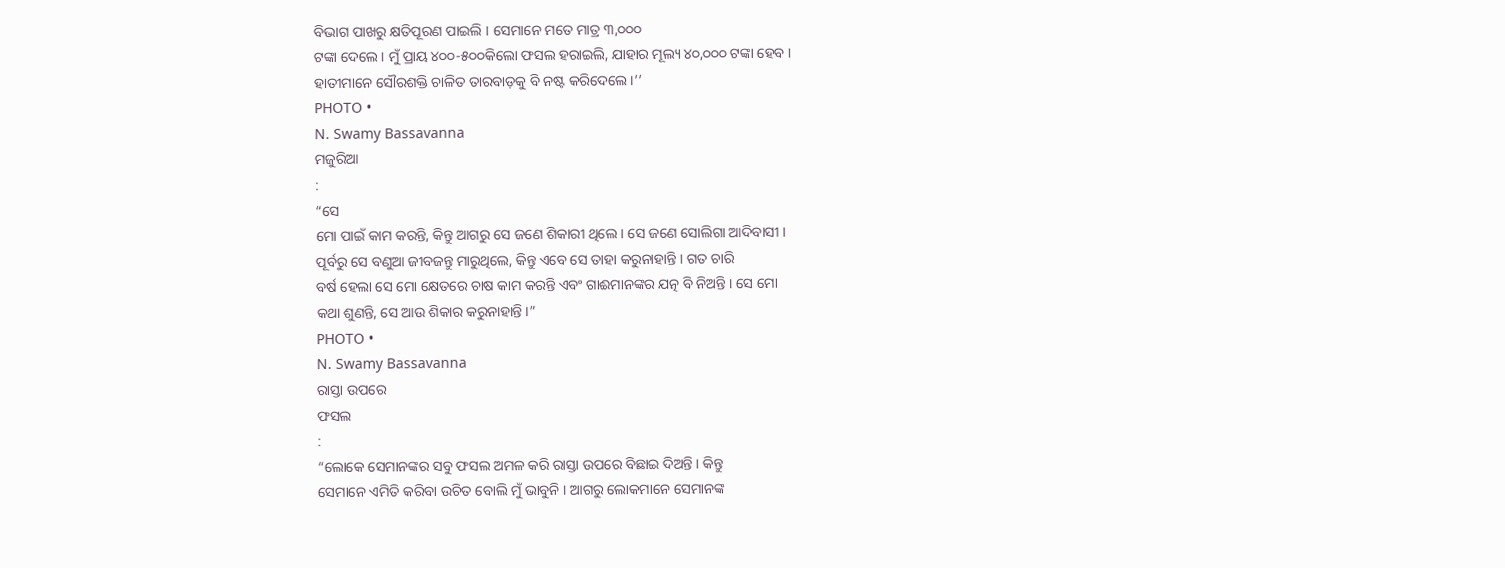ବିଭାଗ ପାଖରୁ କ୍ଷତିପୂରଣ ପାଇଲି । ସେମାନେ ମତେ ମାତ୍ର ୩,୦୦୦
ଟଙ୍କା ଦେଲେ । ମୁଁ ପ୍ରାୟ ୪୦୦-୫୦୦କିଲୋ ଫସଲ ହରାଇଲି, ଯାହାର ମୂଲ୍ୟ ୪୦,୦୦୦ ଟଙ୍କା ହେବ ।
ହାତୀମାନେ ସୌରଶକ୍ତି ଚାଳିତ ତାରବାଡ଼କୁ ବି ନଷ୍ଟ କରିଦେଲେ ।’’
PHOTO •
N. Swamy Bassavanna
ମଜୁରିଆ
:
“ସେ
ମୋ ପାଇଁ କାମ କରନ୍ତି, କିନ୍ତୁ ଆଗରୁ ସେ ଜଣେ ଶିକାରୀ ଥିଲେ । ସେ ଜଣେ ସୋଲିଗା ଆଦିବାସୀ ।
ପୂର୍ବରୁ ସେ ବଣୁଆ ଜୀବଜନ୍ତୁ ମାରୁଥିଲେ, କିନ୍ତୁ ଏବେ ସେ ତାହା କରୁନାହାନ୍ତି । ଗତ ଚାରି
ବର୍ଷ ହେଲା ସେ ମୋ କ୍ଷେତରେ ଚାଷ କାମ କରନ୍ତି ଏବଂ ଗାଈମାନଙ୍କର ଯତ୍ନ ବି ନିଅନ୍ତି । ସେ ମୋ
କଥା ଶୁଣନ୍ତି, ସେ ଆଉ ଶିକାର କରୁନାହାନ୍ତି ।”
PHOTO •
N. Swamy Bassavanna
ରାସ୍ତା ଉପରେ
ଫସଲ
:
“ଲୋକେ ସେମାନଙ୍କର ସବୁ ଫସଲ ଅମଳ କରି ରାସ୍ତା ଉପରେ ବିଛାଇ ଦିଅନ୍ତି । କିନ୍ତୁ
ସେମାନେ ଏମିତି କରିବା ଉଚିତ ବୋଲି ମୁଁ ଭାବୁନି । ଆଗରୁ ଲୋକମାନେ ସେମାନଙ୍କ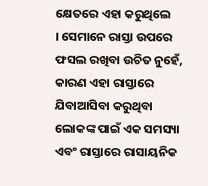କ୍ଷେତରେ ଏହା କରୁଥିଲେ
। ସେମାନେ ରାସ୍ତା ଉପରେ ଫସଲ ରଖିବା ଉଚିତ ନୁହେଁ, କାରଣ ଏହା ରାସ୍ତାରେ ଯିବାଆସିବା କରୁଥିବା
ଲୋକଙ୍କ ପାଇଁ ଏକ ସମସ୍ୟା ଏବଂ ରାସ୍ତାରେ ରାସାୟନିକ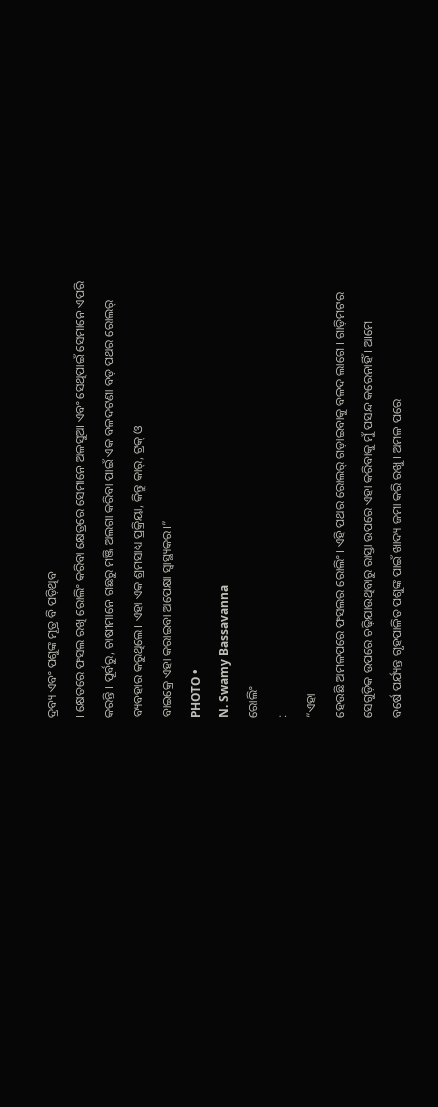ଦ୍ରବ୍ୟ ଏବଂ ପଶୁଙ୍କ ମୂତ୍ର ବି ପଡ଼ିଥିବ
। କ୍ଷେତରେ ଫସଲ ରଖି ରୋଲିଂ କରିବା କ୍ଷେତ୍ରରେ ସେମାନେ ଅଳସୁଆ ଏବଂ ସେଥିପାଇଁ ସେମାନେ ଏପରି
କରନ୍ତି । ପୂର୍ବରୁ, ଚାଷୀମାନେ ଗଛରୁ ମଞ୍ଜି ଅଲଗା କରିବା ପାଇଁ ଏକ ବଳଦଟଣା ବଡ଼ ପଥର ରୋଲର୍
ବ୍ୟବହାର କରୁଥିଲେ। ଏହା ଏକ ଶ୍ରମସାଧ୍ୟ ପ୍ରକ୍ରିୟା, କିନ୍ତୁ କାର୍, ଟ୍ରକ୍ ଓ
ବାଇକ୍ରେ ଏହା କରାଇବା ଅପେକ୍ଷା ସ୍ୱାସ୍ଥ୍ୟକର।”
PHOTO •
N. Swamy Bassavanna
ରୋଲିଂ
:
“ଏହା
ହେଉଛି ଅମଳପରେ ଫସଲର ରୋଲିଂ। ଏହି ପଥର ରୋଲର୍ ଗଡ଼ାଇବାକୁ ବଳଦ ଲାଗେ । ଗାଡ଼ିମଟର
ସେଗୁଡ଼ିକ ଉପରେ ଚଢ଼ିଯାଉଥିବାରୁ ରାସ୍ତା ଉପରେ ଏହା କରିବାକୁ ମୁଁ ପସନ୍ଦ କରେନାହିଁ । ଆମେ
ବର୍ଷେ ପର୍ଯ୍ୟନ୍ତ ଗୃହପାଳିତ ପଶୁଙ୍କ ପାଇଁ ଖାଦ୍ୟ ଜମା କରି ରଖୁ । ଅମଳ ପରେ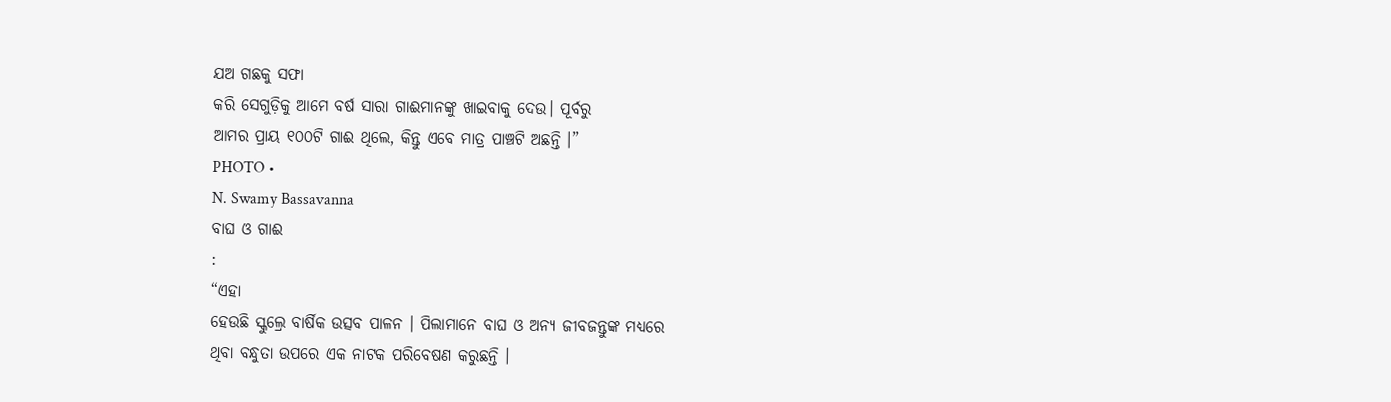ଯଅ ଗଛକୁ ସଫା
କରି ସେଗୁଡ଼ିକୁ ଆମେ ବର୍ଷ ସାରା ଗାଈମାନଙ୍କୁ ଖାଇବାକୁ ଦେଉ। ପୂର୍ବରୁ
ଆମର ପ୍ରାୟ ୧୦୦ଟି ଗାଈ ଥିଲେ, କିନ୍ତୁ ଏବେ ମାତ୍ର ପାଞ୍ଚଟି ଅଛନ୍ତି ।”
PHOTO •
N. Swamy Bassavanna
ବାଘ ଓ ଗାଈ
:
“ଏହା
ହେଉଛି ସ୍କୁଲ୍ରେ ବାର୍ଷିକ ଉତ୍ସବ ପାଳନ । ପିଲାମାନେ ବାଘ ଓ ଅନ୍ୟ ଜୀବଜନ୍ତୁଙ୍କ ମଧ୍ୟରେ
ଥିବା ବନ୍ଧୁତା ଉପରେ ଏକ ନାଟକ ପରିବେଷଣ କରୁଛନ୍ତି ।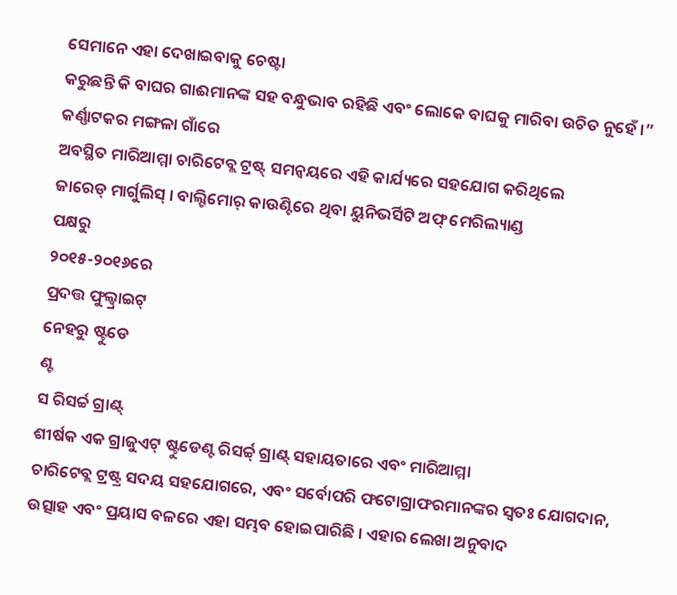ସେମାନେ ଏହା ଦେଖାଇବାକୁ ଚେଷ୍ଟା
କରୁଛନ୍ତି କି ବାଘର ଗାଈମାନଙ୍କ ସହ ବନ୍ଧୁଭାବ ରହିଛି ଏବଂ ଲୋକେ ବାଘକୁ ମାରିବା ଉଚିତ ନୁହେଁ ।”
କର୍ଣ୍ଣାଟକର ମଙ୍ଗଳା ଗାଁରେ
ଅବସ୍ଥିତ ମାରିଆମ୍ମା ଚାରିଟେବ୍ଲ ଟ୍ରଷ୍ଟ୍ ସମନ୍ୱୟରେ ଏହି କାର୍ଯ୍ୟରେ ସହଯୋଗ କରିଥିଲେ
ଜାରେଡ୍ ମାର୍ଗୁଲିସ୍ । ବାଲ୍ଟିମୋର୍ କାଉଣ୍ଟିରେ ଥିବା ୟୁନିଭର୍ସିଟି ଅଫ୍ ମେରିଲ୍ୟାଣ୍ଡ
ପକ୍ଷରୁ
୨୦୧୫-୨୦୧୬ରେ
ପ୍ରଦତ୍ତ ଫୁଲ୍ବ୍ରାଇଟ୍
ନେହରୁ ଷ୍ଟୁଡେ
ଣ୍ଟ
ସ ରିସର୍ଚ୍ଚ ଗ୍ରାଣ୍ଟ୍
ଶୀର୍ଷକ ଏକ ଗ୍ରାଜୁଏଟ୍ ଷ୍ଟୁଡେଣ୍ଟ ରିସର୍ଚ୍ଚ୍ ଗ୍ରାଣ୍ଟ୍ ସହାୟତାରେ ଏବଂ ମାରିଆମ୍ମା
ଚାରିଟେବ୍ଲ ଟ୍ରଷ୍ଟ୍ର ସଦୟ ସହଯୋଗରେ, ଏବଂ ସର୍ବୋପରି ଫଟୋଗ୍ରାଫରମାନଙ୍କର ସ୍ୱତଃ ଯୋଗଦାନ,
ଉତ୍ସାହ ଏବଂ ପ୍ରୟାସ ବଳରେ ଏହା ସମ୍ଭବ ହୋଇପାରିଛି । ଏହାର ଲେଖା ଅନୁବାଦ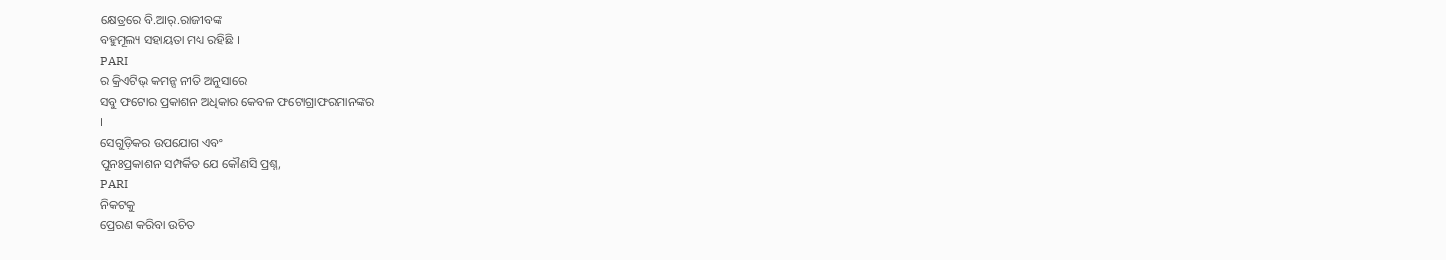କ୍ଷେତ୍ରରେ ବି.ଆର୍.ରାଜୀବଙ୍କ
ବହୁମୂଲ୍ୟ ସହାୟତା ମଧ୍ୟ ରହିଛି ।
PARI
ର କ୍ରିଏଟିଭ୍ କମନ୍ସ ନୀତି ଅନୁସାରେ
ସବୁ ଫଟୋର ପ୍ରକାଶନ ଅଧିକାର କେବଳ ଫଟୋଗ୍ରାଫରମାନଙ୍କର
।
ସେଗୁଡ଼ିକର ଉପଯୋଗ ଏବଂ
ପୁନଃପ୍ରକାଶନ ସମ୍ପର୍କିତ ଯେ କୌଣସି ପ୍ରଶ୍ନ,
PARI
ନିକଟକୁ
ପ୍ରେରଣ କରିବା ଉଚିତ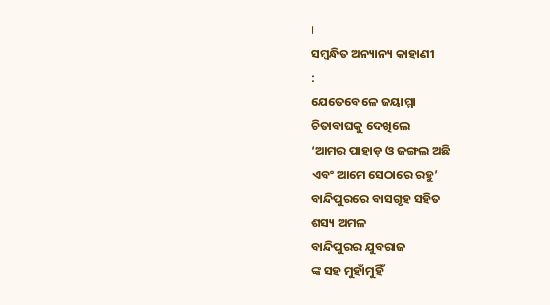।
ସମ୍ବନ୍ଧିତ ଅନ୍ୟାନ୍ୟ କାହାଣୀ
:
ଯେତେବେଳେ ଜୟାମ୍ମା
ଚିତାବାଘକୁ ଦେଖିଲେ
‘ଆମର ପାହାଡ଼ ଓ ଜଙ୍ଗଲ ଅଛି
ଏବଂ ଆମେ ସେଠାରେ ରହୁ’
ବାନ୍ଦିପୁରରେ ବାସଗୃହ ସହିତ
ଶସ୍ୟ ଅମଳ
ବାନ୍ଦିପୁରର ଯୁବରାଜ
ଙ୍କ ସହ ମୁହାଁମୁହିଁ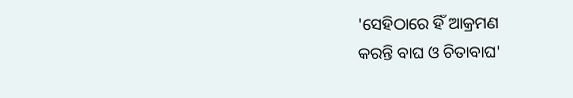'ସେହିଠାରେ ହିଁ ଆକ୍ରମଣ
କରନ୍ତି ବାଘ ଓ ଚିତାବାଘ'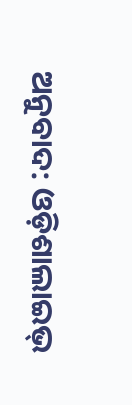ଅନୁବାଦ: ଓଡ଼ିଶାଲାଇଭ୍